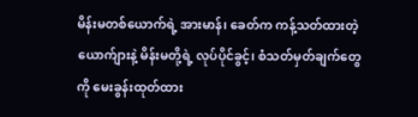မိန်းမတစ်ယောက်ရဲ့ အားမာန်၊ ခေတ်က ကန့်သတ်ထားတဲ့ ယောက်ျားနဲ့ မိန်းမတို့ရဲ့ လုပ်ပိုင်ခွင့်၊ စံသတ်မှတ်ချက်တွေကို မေးခွန်းထုတ်ထား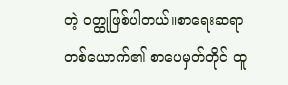တဲ့ ဝတ္ထုဖြစ်ပါတယ်။စာရေးဆရာတစ်ယောက်၏ စာပေမှတ်တိုင် ထူ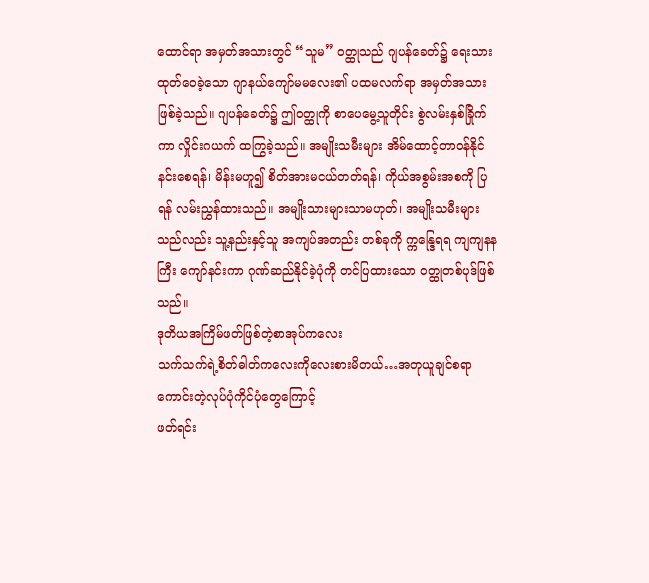ထောင်ရာ အမှတ်အသားတွင် “သူမ” ၀တ္ထုသည် ဂျပန်ခေတ်၌ ရေးသားထုတ်ဝေခဲ့သော ဂျာနယ်ကျော်မမလေး၏ ပထမလက်ရာ အမှတ်အသားဖြစ်ခဲ့သည်။ ဂျပန်ခေတ်၌ ဤ၀တ္ထုကို စာပေမွေ့သူတိုင်း စွဲလမ်းနှစ်ခြိုက်ကာ လှိုင်းဂယက် ထကြွခဲ့သည်။ အမျိုးသမီးများ အိမ်ထောင့်တာဝန်နိုင်နင်းစေရန်၊ မိန်းမဟူ၍ စိတ်အားမငယ်တတ်ရန်၊ ကိုယ်အစွမ်းအစကို ပြရန် လမ်းညွှန်ထားသည်။ အမျိုးသားများသာမဟုတ်၊ အမျိုးသမီးများသည်လည်း သူ့နည်းနှင့်သူ အကျပ်အတည်း တစ်ခုကို က္ကန္ဒြေရရ ကျကျနနကြီး ကျော်နင်းကာ ဂုဏ်ဆည်နိုင်ခဲ့ပုံကို တင်ပြထားသော ၀တ္ထုတစ်ပုဒ်ဖြစ်သည်။
ဒုတိယအကြိမ်ဖတ်ဖြစ်တဲ့စာအုပ်ကလေး
သက်သက်ရဲ့စိတ်ဓါတ်ကလေးကိုလေးစားမိတယ်…အတုယူချင်စရာကောင်းတဲ့လုပ်ပုံကိုင်ပုံတွေကြောင့်
ဖတ်ရင်း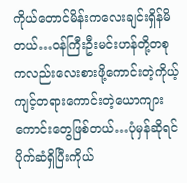ကိုယ်တောင်မိန်းကလေးချင်းရှိန်မိတယ်…ဝန်ကြီးဦးမင်းဟန်တို့တစုကလည်းလေးစားဖို့ကောင်းတဲ့ကိုယ့်ကျင့်တရားကောင်းတဲ့ယောကျားကောင်းတွေဖြစ်တယ်…ပုံမှန်ဆိုရင်
ပိုက်ဆံရှိပြီးကိုယ်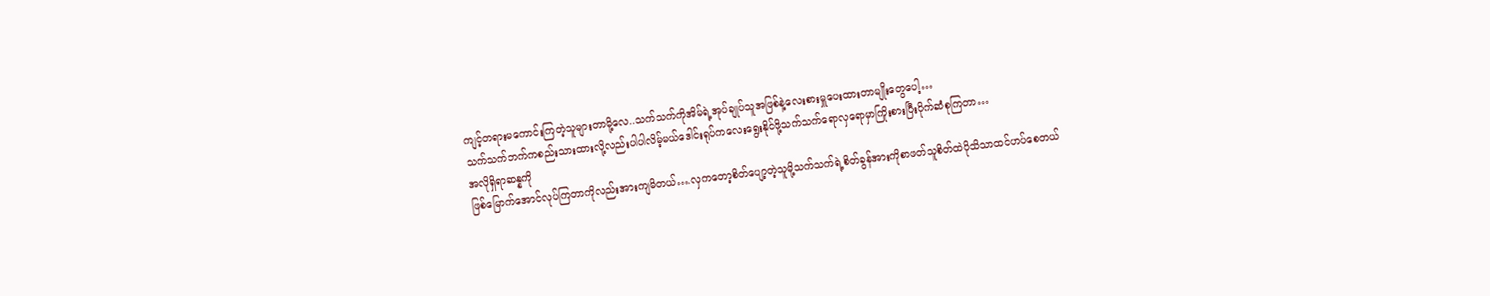ကျင့်တရားမကောင်းကြတဲ့သူများတာမို့လေ..သက်သက်ကိုအိမ်ရဲ့အုပ်ချုပ်သူအဖြစ်နဲ့လေးစားမှူပေးထားတာမျိုးတွေပေါ့…
သက်သက်ဘက်ကစည်းသားထားလို့လည်းပါပါလိမ့်မယ်ဒေါင်းရုပ်ကလေးရွေးနိုင်ဖို့သက်သက်ရောလှရောမှာကြိုးစားပြီးပိုက်ဆံစုကြတာ…
အလိုရှိရာဆန္နကို
ဖြစ်မြောက်အောင်လုပ်ကြတာကိုလည်းအားကျမိတယ်….လှကတော့စိတ်ပျော့တဲ့သူမို့သက်သက်ရဲ့စိတ်ခွန်အားကိုစာဖတ်သူစိတ်ထဲပိုသိသာထင်ဟပ်စေတယ်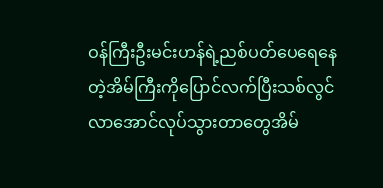ဝန်ကြီးဦးမင်းဟန်ရဲ့ညစ်ပတ်ပေရေနေတဲ့အိမ်ကြီးကိုပြောင်လက်ပြီးသစ်လွင်လာအောင်လုပ်သွားတာတွေအိမ်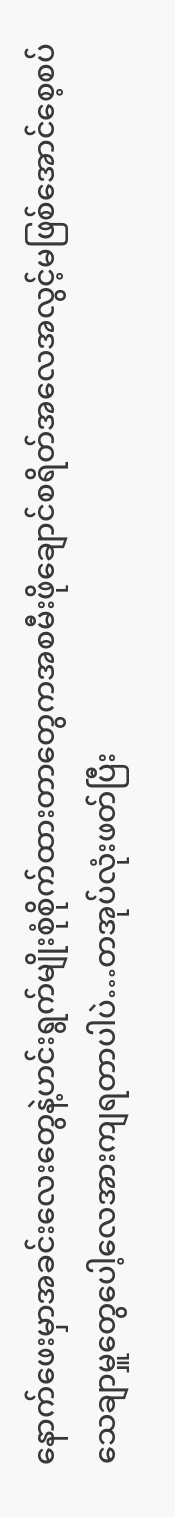နောက်ဖေးမှာအခင်းလေးတွေနဲ့ဟင်းရွက်မျိုးစုံစိုက်ထားတာတွေကအစမီးဖိုချောင်စရိတ်အလေအလွင့်မဖြစ်အောင်စေ့စပ်သေချာမှူတွေပေါ့လေအားကျရတာပါပဲ…တအုပ်လုံးဖတ်ပြီး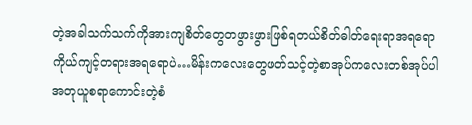တဲ့အခါသက်သက်ကိုအားကျစိတ်တွေတဖွားဖွားဖြစ်ရတယ်စိတ်ဓါတ်ရေးရာအရရောကိုယ်ကျင့်တရားအရရောပဲ…မိန်းကလေးတွေဖတ်သင့်တဲ့စာအုပ်ကလေးတစ်အုပ်ပါ
အတုယူစရာကောင်းတဲ့စံ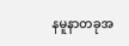နမူနာတခုအ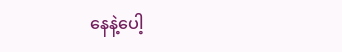နေနဲ့ပေါ့